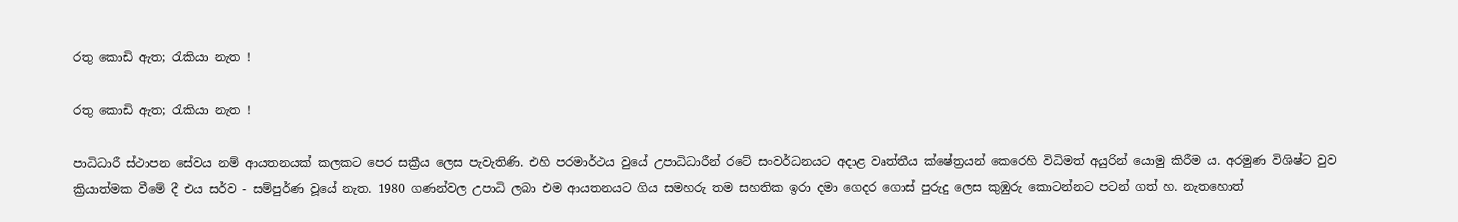රතු කොඩි ඇත; රැකියා නැත !

රතු කොඩි ඇත; රැකියා නැත !

පාධිධාරී ස්ථාපන සේවය නම් ආයතනයක් කලකට පෙර සක්‍රීය ලෙස පැවැතිණි. එහි පරමාර්ථය වුයේ උපාධිධාරීන් රටේ සංවර්ධනයට අදාළ වෘත්තීය ක්ෂේත්‍රයන් කෙරෙහි විධිමත් අයුරින් යොමු කිරීම ය. අරමුණ විශිෂ්ට වුව ක්‍රියාත්මක වීමේ දී එය සර්ව - සම්පුර්ණ වූයේ නැත. 1980 ගණන්වල උපාධි ලබා එම ආයතනයට ගිය සමහරු තම සහතික ඉරා දමා ගෙදර ගොස් පුරුදු ලෙස කුඹුරු කොටන්නට පටන් ගත් හ. නැතහොත්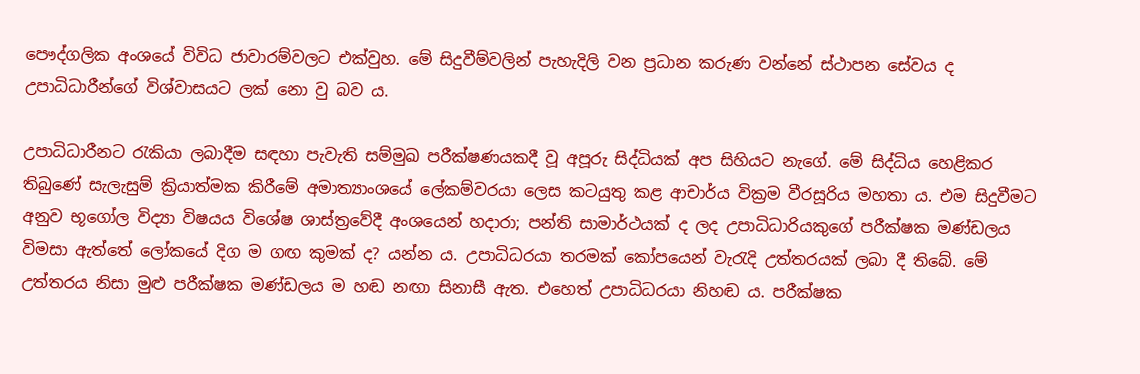පෞද්ගලික අංශයේ විවිධ ජාවාරම්වලට එක්වුහ. මේ සිදුවීම්වලින් පැහැදිලි වන ප්‍රධාන කරුණ වන්නේ ස්ථාපන සේවය ද උපාධිධාරීන්ගේ විශ්වාසයට ලක් නො වු බව ය.

උපාධිධාරීනට රැකියා ලබාදීම සඳහා පැවැති සම්මුඛ පරීක්ෂණයකදී වූ අපූරු සිද්ධියක් අප සිහියට නැගේ. මේ සිද්ධිය හෙළිකර තිබුණේ සැලැසුම් ක්‍රියාත්මක කිරීමේ අමාත්‍යාංශයේ ලේකම්වරයා ලෙස කටයුතු කළ ආචාර්ය වික්‍රම වීරසූරිය මහතා ය. එම සිදුවීමට අනුව භූගෝල විද්‍යා විෂයය විශේෂ ශාස්ත්‍රවේදී අංශයෙන් හදාරා; පන්ති සාමාර්ථයක් ද ලද උපාධිධාරියකුගේ පරීක්ෂක මණ්ඩලය විමසා ඇත්තේ ලෝකයේ දිග ම ගඟ කුමක් ද? යන්න ය. උපාධිධරයා තරමක් කෝපයෙන් වැරැදි උත්තරයක් ලබා දී තිබේ. මේ උත්තරය නිසා මුළු පරීක්ෂක මණ්ඩලය ම හඬ නඟා සිනාසී ඇත. එහෙත් උපාධිධරයා නිහඬ ය. පරීක්ෂක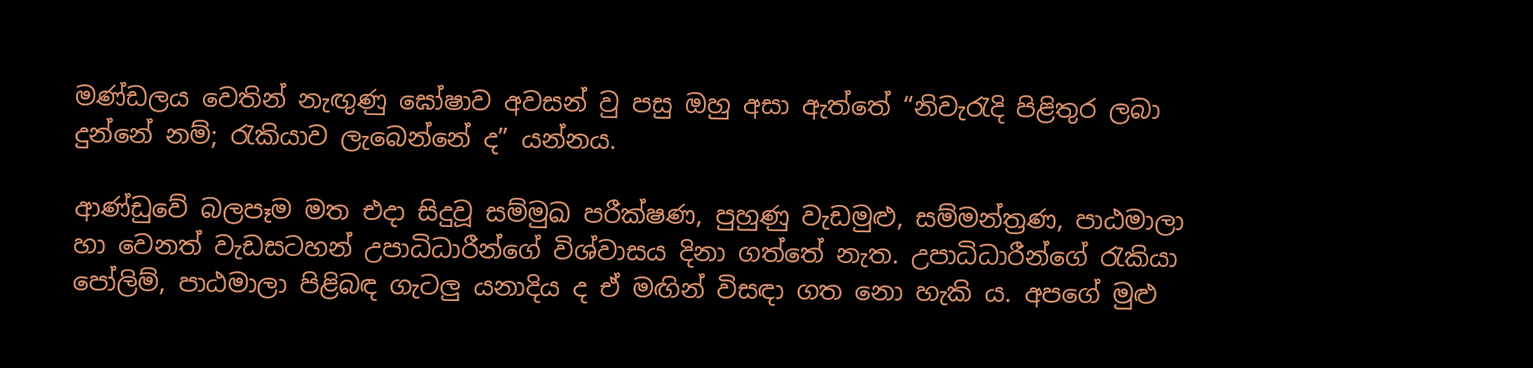මණ්ඩලය වෙතින් නැඟුණු ඝෝෂාව අවසන් වු පසු ඔහු අසා ඇත්තේ “නිවැරැදි පිළිතුර ලබා දුන්නේ නම්; රැකියාව ලැබෙන්නේ ද” යන්නය.

ආණ්ඩුවේ බලපෑම මත එදා සිදුවූ සම්මුඛ පරීක්ෂණ, පුහුණු වැඩමුළු, සම්මන්ත්‍රණ, පාඨමාලා හා වෙනත් වැඩසටහන් උපාධිධාරීන්ගේ විශ්වාසය දිනා ගත්තේ නැත. උපාධිධාරීන්ගේ රැකියා පෝලිම්, පාඨමාලා පිළිබඳ ගැටලු යනාදිය ද ඒ මඟින් විසඳා ගත නො හැකි ය. අපගේ මුළු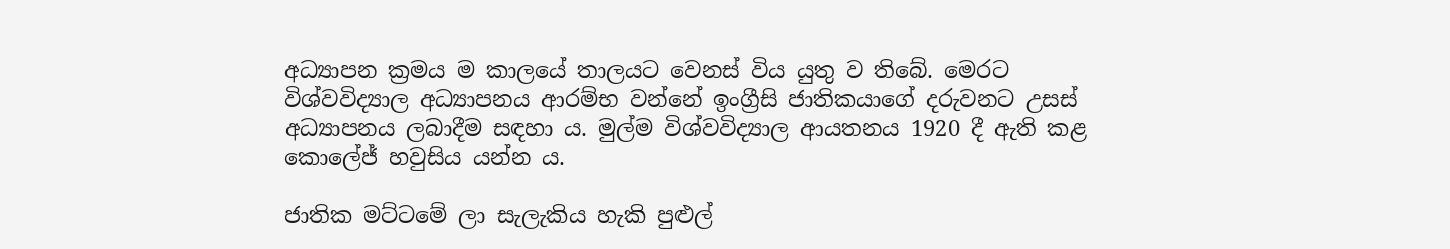අධ්‍යාපන ක්‍රමය ම කාලයේ තාලයට වෙනස් විය යුතු ව තිබේ. මෙරට විශ්වවිද්‍යාල අධ්‍යාපනය ආරම්භ වන්නේ ඉංග්‍රීසි ජාතිකයාගේ දරුවනට උසස් අධ්‍යාපනය ලබාදීම සඳහා ය. මුල්ම විශ්වවිද්‍යාල ආයතනය 1920 දී ඇති කළ කොලේජ් හවුසිය යන්න ය.

ජාතික මට්ටමේ ලා සැලැකිය හැකි පුළුල්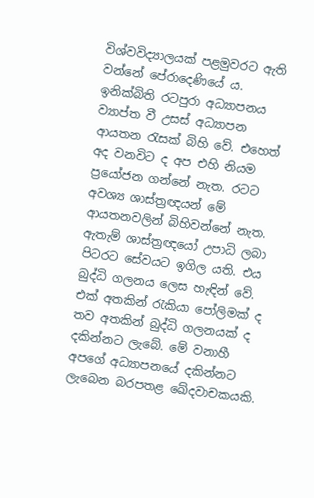විශ්වවිද්‍යාලයක් පළමුවරට ඇති වන්නේ පේරාදෙණියේ ය. ඉනික්බිති රටපුරා අධ්‍යාපනය ව්‍යාප්ත වී උසස් අධ්‍යාපන ආයතන රැසක් බිහි වේ. එහෙත් අද වනවිට ද අප එහි නියම ප්‍රයෝජන ගන්නේ නැත. රටට අවශ්‍ය ශාස්ත්‍රඥයන් මේ ආයතනවලින් බිහිවන්නේ නැත. ඇතැම් ශාස්ත්‍රඥයෝ උපාධි ලබා පිටරට සේවයට ඉගිල යති. එය බුද්ධි ගලනය ලෙස හැඳින් වේ. එක් අතකින් රැකියා පෝලිමක් ද තව අතකින් බුද්ධි ගලනයක් ද දකින්නට ලැබේ. මේ වනාහී අපගේ අධ්‍යාපනයේ දකින්නට ලැබෙන බරපතළ ඛේදවාචකයකි.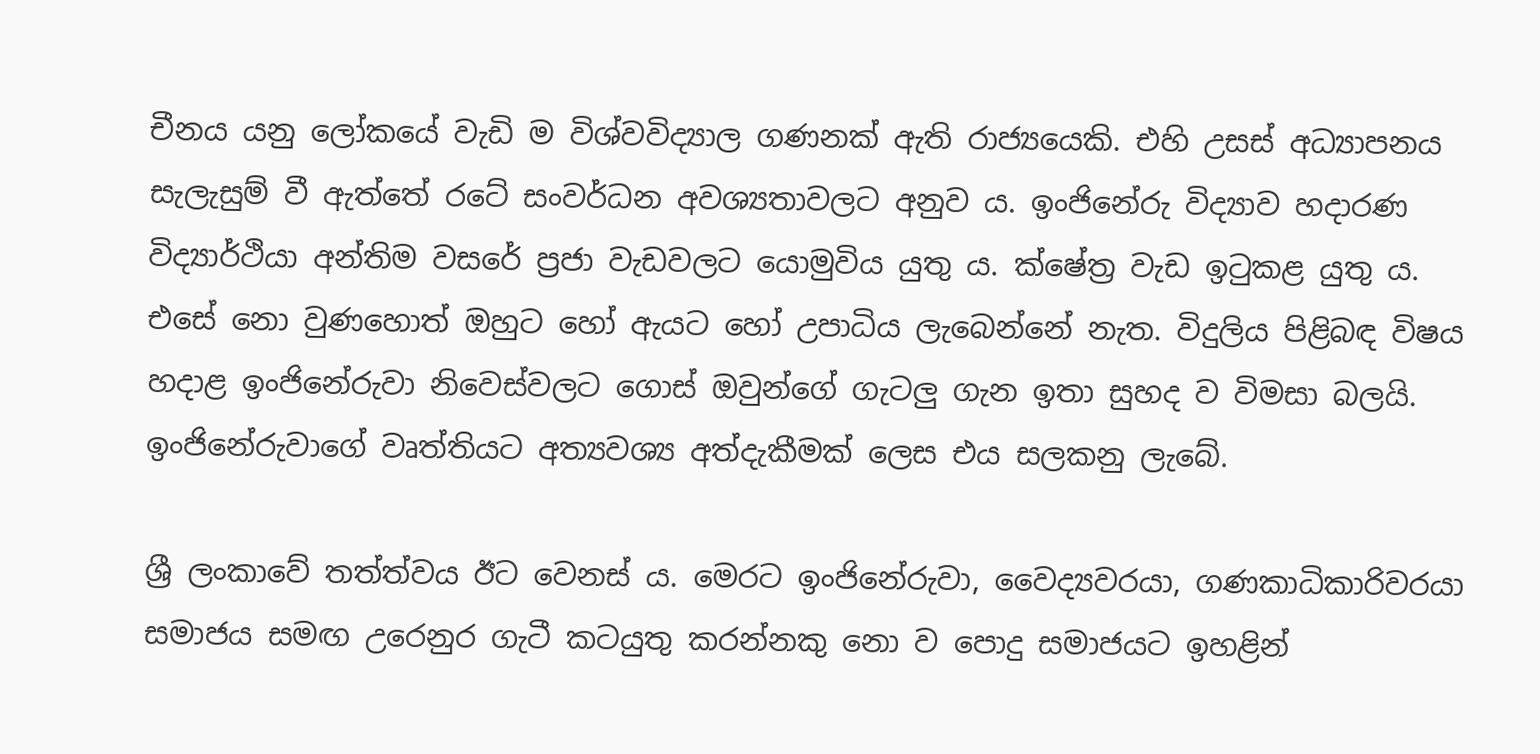චීනය යනු ලෝකයේ වැඩි ම විශ්වවිද්‍යාල ගණනක් ඇති රාජ්‍යයෙකි. එහි උසස් අධ්‍යාපනය සැලැසුම් වී ඇත්තේ රටේ සංවර්ධන අවශ්‍යතාවලට අනුව ය. ඉංජිනේරු විද්‍යාව හදාරණ විද්‍යාර්ථියා අන්තිම වසරේ ප්‍රජා වැඩවලට යොමුවිය යුතු ය. ක්ෂේත්‍ර වැඩ ඉටුකළ යුතු ය. එසේ නො වුණහොත් ඔහුට හෝ ඇයට හෝ උපාධිය ලැබෙන්නේ නැත. විදුලිය පිළිබඳ විෂය හදාළ ඉංජිනේරුවා නිවෙස්වලට ගොස් ඔවුන්ගේ ගැටලු ගැන ඉතා සුහද ව විමසා බලයි. ඉංජිනේරුවාගේ වෘත්තියට අත්‍යවශ්‍ය අත්දැකීමක් ලෙස එය සලකනු ලැබේ.

ශ්‍රී ලංකාවේ තත්ත්වය ඊට වෙනස් ය. මෙරට ඉංජිනේරුවා, වෛද්‍යවරයා, ගණකාධිකාරිවරයා සමාජය සමඟ උරෙනුර ගැටී කටයුතු කරන්නකු නො ව පොදු සමාජයට ඉහළින්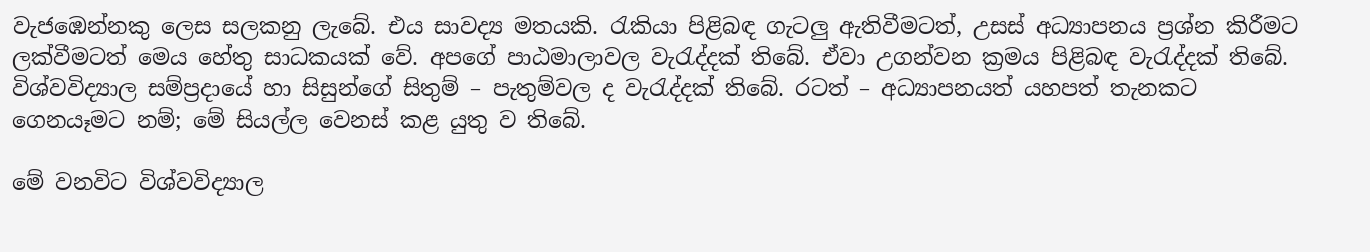වැජඹෙන්නකු ලෙස සලකනු ලැබේ. එය සාවද්‍ය මතයකි. රැකියා පිළිබඳ ගැටලු ඇතිවීමටත්, උසස් අධ්‍යාපනය ප්‍රශ්න කිරීමට ලක්වීමටත් මෙය හේතු සාධකයක් වේ. අපගේ පාඨමාලාවල වැරැද්දක් තිබේ. ඒවා උගන්වන ක්‍රමය පිළිබඳ වැරැද්දක් තිබේ. විශ්වවිද්‍යාල සම්ප්‍රදායේ හා සිසුන්ගේ සිතුම් – පැතුම්වල ද වැරැද්දක් තිබේ. රටත් – අධ්‍යාපනයත් යහපත් තැනකට ගෙනයෑමට නම්; මේ සියල්ල වෙනස් කළ යුතු ව තිබේ.

මේ වනවිට විශ්වවිද්‍යාල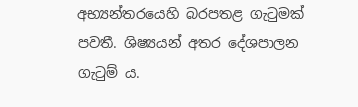අභ්‍යන්තරයෙහි බරපතළ ගැටුමක් පවතී. ශිෂ්‍යයන් අතර දේශපාලන ගැටුම් ය.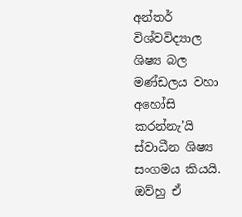අන්තර් විශ්වවිද්‍යාල ශිෂ්‍ය බල මණ්ඩලය වහා අහෝසි කරන්නැ’යි ස්වාධීන ශිෂ්‍ය සංගමය කියයි. ඔව්හු ඒ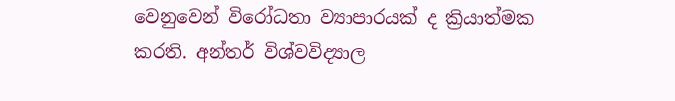වෙනුවෙන් විරෝධතා ව්‍යාපාරයක් ද ක්‍රියාත්මක කරති. අන්තර් විශ්වවිද්‍යාල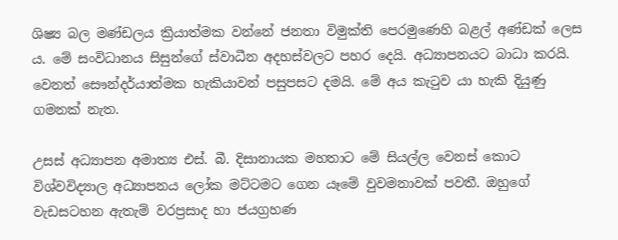ශිෂ්‍ය බල මණ්ඩලය ක්‍රියාත්මක වන්නේ ජනතා විමුක්ති පෙරමුණෙහි බළල් අණ්ඩක් ලෙස ය. මේ සංවිධානය සිසුන්ගේ ස්වාධීන අදහස්වලට පහර දෙයි. අධ්‍යාපනයට බාධා කරයි. වෙනත් සෞන්දර්යාත්මක හැකියාවන් පසුපසට දමයි. මේ අය කැටුව යා හැකි දියුණු ගමනක් නැත.

උසස් අධ්‍යාපන අමාත්‍ය එස්. බී. දිසානායක මහතාට මේ සියල්ල වෙනස් කොට විශ්වවිද්‍යාල අධ්‍යාපනය ලෝක මට්ටමට ගෙන යෑමේ වුවමනාවක් පවතී. ඔහුගේ වැඩසටහන ඇතැම් වරප්‍රසාද හා ජයග්‍රහණ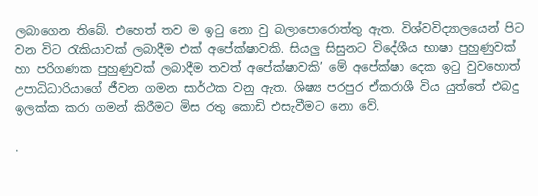ලබාගෙන තිබේ. එහෙත් තව ම ඉටු නො වු බලාපොරොත්තු ඇත. විශ්වවිද්‍යාලයෙන් පිට වන විට රැකියාවක් ලබාදීම එක් අපේක්ෂාවකි. සියලු සිසුනට විදේශීය භාෂා පුහුණුවක් හා පරිගණක පුහුණුවක් ලබාදීම තවත් අපේක්ෂාවකි’ මේ අපේක්ෂා දෙක ඉටු වුවහොත් උපාධිධාරියාගේ ජීවන ගමන සාර්ථක වනු ඇත. ශිෂ්‍ය පරපුර ඒකරාශී විය යුත්තේ එබදු ඉලක්ක කරා ගමන් කිරීමට මිස රතු කොඩි එසැවීමට නො වේ.

.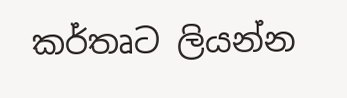කර්තෘට ලියන්න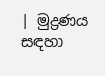| මුද්‍රණය සඳහා